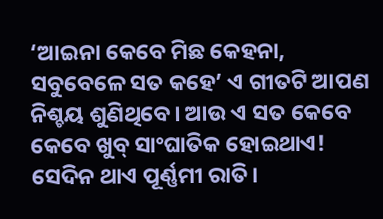‘ଆଇନା କେବେ ମିଛ କେହନା, ସବୁବେଳେ ସତ କହେ’ ଏ ଗୀତଟି ଆପଣ ନିଶ୍ଚୟ ଶୁଣିଥିବେ। ଆଉ ଏ ସତ କେବେ କେବେ ଖୁବ୍ ସାଂଘାତିକ ହୋଇଥାଏ!
ସେଦିନ ଥାଏ ପୂର୍ଣ୍ଣମୀ ରାତି।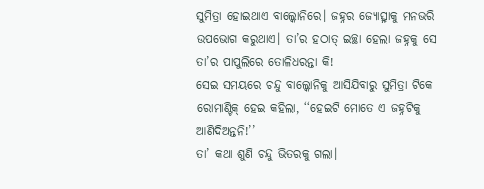ସୁମିତ୍ରା ହୋଇଥାଏ ବାଲ୍କୋନିରେ। ଜହ୍ନର ଜ୍ୟୋତ୍ସ୍ନାକୁ ମନଭରି ଉପଭୋଗ କରୁଥାଏ। ତା’ର ହଠାତ୍ ଇଚ୍ଛା ହେଲା ଜହ୍ନକୁ ସେ ତା’ର ପାପୁଲିରେ ତୋଳିଧରନ୍ତା କି!
ସେଇ ସମୟରେ ଚନ୍ଦୁ ବାଲ୍କୋନିକୁ ଆସିଯିବାରୁ ସୁମିତ୍ରା ଟିକେ ରୋମାଣ୍ଟିକ୍ ହେଇ କହିଲା, ‘‘ହେଇଟି ମୋତେ ଏ ଜହ୍ନଟିକୁ ଆଣିଦିଅନ୍ତନି!’’
ତା’ କଥା ଶୁଣି ଚନ୍ଦୁ ଭିତରକୁ ଗଲା।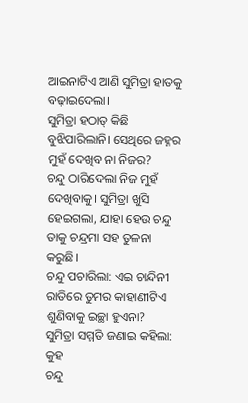ଆଇନାଟିଏ ଆଣି ସୁମିତ୍ରା ହାତକୁ ବଢ଼ାଇଦେଲା।
ସୁମିତ୍ରା ହଠାତ୍ କିଛି ବୁଝିପାରିଲାନି। ସେଥିରେ ଜହ୍ନର ମୁହଁ ଦେଖିବ ନା ନିଜର?
ଚନ୍ଦୁ ଠାରିଦେଲା ନିଜ ମୁହଁ ଦେଖିବାକୁ। ସୁମିତ୍ରା ଖୁସି ହେଇଗଲା, ଯାହା ହେଉ ଚନ୍ଦୁ ତାକୁ ଚନ୍ଦ୍ରମା ସହ ତୁଳନା କରୁଛି।
ଚନ୍ଦୁ ପଚାରିଲା: ଏଇ ଚାନ୍ଦିନୀ ରାତିରେ ତୁମର କାହାଣୀଟିଏ ଶୁଣିବାକୁ ଇଚ୍ଛା ହୁଏନା?
ସୁମିତ୍ରା ସମ୍ମତି ଜଣାଇ କହିଲା: କୁହ
ଚନ୍ଦୁ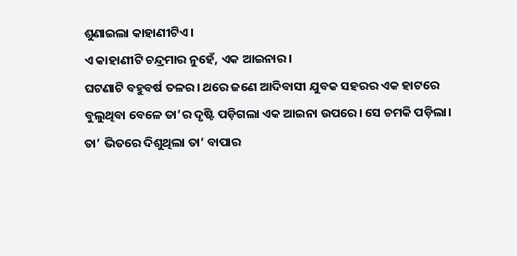ଶୁଣାଇଲା କାହାଣୀଟିଏ।
ଏ କାହାଣୀଟି ଚନ୍ଦ୍ରମାର ନୁହେଁ, ଏକ ଆଇନାର।
ଘଟଣାଟି ବହୁବର୍ଷ ତଳର। ଥରେ ଜଣେ ଆଦିବାସୀ ଯୁବକ ସହରର ଏକ ହାଟରେ ବୁଲୁଥିବା ବେଳେ ତା’ର ଦୃଷ୍ଟି ପଡ଼ିଗଲା ଏକ ଆଇନା ଉପରେ। ସେ ଚମକି ପଡ଼ିଲା। ତା’ ଭିତରେ ଦିଶୁଥିଲା ତା’ ବାପାର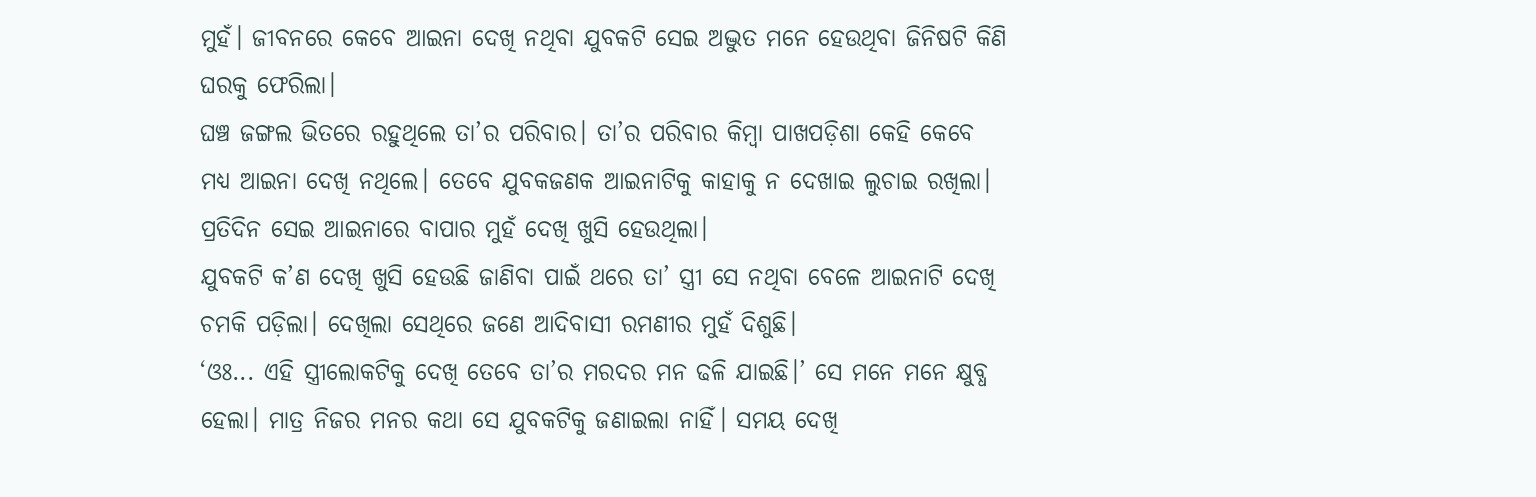ମୁହଁ। ଜୀବନରେ କେବେ ଆଇନା ଦେଖି ନଥିବା ଯୁବକଟି ସେଇ ଅଦ୍ଭୁତ ମନେ ହେଉଥିବା ଜିନିଷଟି କିଣି ଘରକୁ ଫେରିଲା।
ଘଞ୍ଚ ଜଙ୍ଗଲ ଭିତରେ ରହୁଥିଲେ ତା’ର ପରିବାର। ତା’ର ପରିବାର କିମ୍ବା ପାଖପଡ଼ିଶା କେହି କେବେ ମଧ୍ୟ ଆଇନା ଦେଖି ନଥିଲେ। ତେବେ ଯୁବକଜଣକ ଆଇନାଟିକୁ କାହାକୁ ନ ଦେଖାଇ ଲୁଚାଇ ରଖିଲା। ପ୍ରତିଦିନ ସେଇ ଆଇନାରେ ବାପାର ମୁହଁ ଦେଖି ଖୁସି ହେଉଥିଲା।
ଯୁବକଟି କ’ଣ ଦେଖି ଖୁସି ହେଉଛି ଜାଣିବା ପାଇଁ ଥରେ ତା’ ସ୍ତ୍ରୀ ସେ ନଥିବା ବେଳେ ଆଇନାଟି ଦେଖି ଚମକି ପଡ଼ିଲା। ଦେଖିଲା ସେଥିରେ ଜଣେ ଆଦିବାସୀ ରମଣୀର ମୁହଁ ଦିଶୁଛି।
‘ଓଃ... ଏହି ସ୍ତ୍ରୀଲୋକଟିକୁ ଦେଖି ତେବେ ତା’ର ମରଦର ମନ ଢଳି ଯାଇଛି।’ ସେ ମନେ ମନେ କ୍ଷୁବ୍ଧ ହେଲା। ମାତ୍ର ନିଜର ମନର କଥା ସେ ଯୁବକଟିକୁ ଜଣାଇଲା ନାହିଁ। ସମୟ ଦେଖି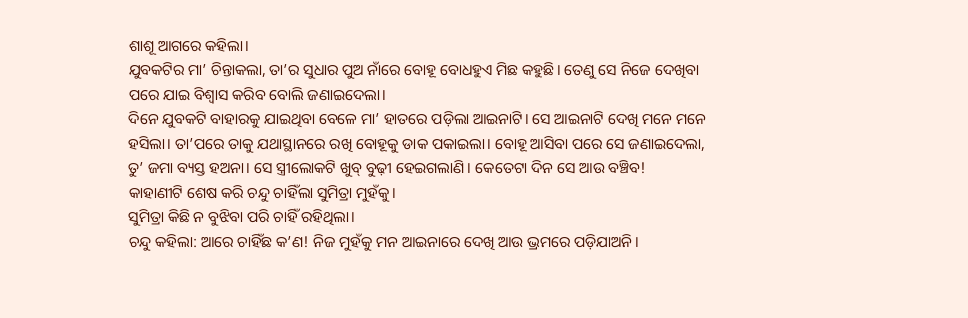ଶାଶୂ ଆଗରେ କହିଲା।
ଯୁବକଟିର ମା’ ଚିନ୍ତାକଲା, ତା’ର ସୁଧାର ପୁଅ ନାଁରେ ବୋହୂ ବୋଧହୁଏ ମିଛ କହୁଛି। ତେଣୁ ସେ ନିଜେ ଦେଖିବା ପରେ ଯାଇ ବିଶ୍ବାସ କରିବ ବୋଲି ଜଣାଇଦେଲା।
ଦିନେ ଯୁବକଟି ବାହାରକୁ ଯାଇଥିବା ବେଳେ ମା’ ହାତରେ ପଡ଼ିଲା ଆଇନାଟି। ସେ ଆଇନାଟି ଦେଖି ମନେ ମନେ ହସିଲା। ତା’ପରେ ତାକୁ ଯଥାସ୍ଥାନରେ ରଖି ବୋହୂକୁ ଡାକ ପକାଇଲା। ବୋହୂ ଆସିବା ପରେ ସେ ଜଣାଇଦେଲା, ତୁ’ ଜମା ବ୍ୟସ୍ତ ହଅନା। ସେ ସ୍ତ୍ରୀଲୋକଟି ଖୁବ୍ ବୁଢ଼ୀ ହେଇଗଲାଣି। କେତେଟା ଦିନ ସେ ଆଉ ବଞ୍ଚିବ!
କାହାଣୀଟି ଶେଷ କରି ଚନ୍ଦୁ ଚାହିଁଲା ସୁମିତ୍ରା ମୁହଁକୁ।
ସୁମିତ୍ରା କିଛି ନ ବୁଝିବା ପରି ଚାହିଁ ରହିଥିଲା।
ଚନ୍ଦୁ କହିଲା: ଆରେ ଚାହିଁଛ କ’ଣ! ନିଜ ମୁହଁକୁ ମନ ଆଇନାରେ ଦେଖି ଆଉ ଭ୍ରମରେ ପଡ଼ିଯାଅନି।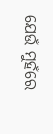ଯେଉଁ ମୁହଁରେ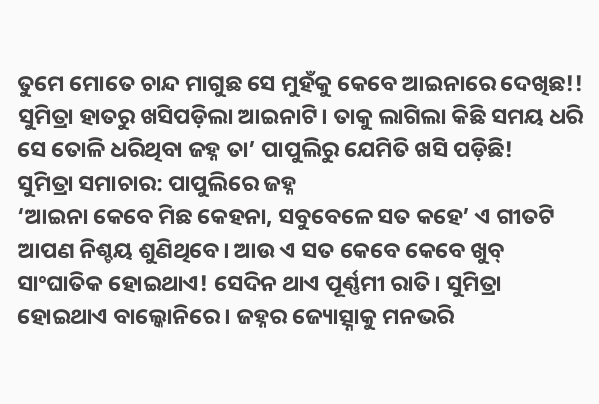ତୁମେ ମୋତେ ଚାନ୍ଦ ମାଗୁଛ ସେ ମୁହଁକୁ କେବେ ଆଇନାରେ ଦେଖିଛ!!
ସୁମିତ୍ରା ହାତରୁ ଖସିପଡ଼ିଲା ଆଇନାଟି। ତାକୁ ଲାଗିଲା କିଛି ସମୟ ଧରି ସେ ତୋଳି ଧରିଥିବା ଜହ୍ନ ତା’ ପାପୁଲିରୁ ଯେମିତି ଖସି ପଡ଼ିଛି!
ସୁମିତ୍ରା ସମାଚାର: ପାପୁଲିରେ ଜହ୍ନ
‘ଆଇନା କେବେ ମିଛ କେହନା, ସବୁବେଳେ ସତ କହେ’ ଏ ଗୀତଟି ଆପଣ ନିଶ୍ଚୟ ଶୁଣିଥିବେ। ଆଉ ଏ ସତ କେବେ କେବେ ଖୁବ୍ ସାଂଘାତିକ ହୋଇଥାଏ! ସେଦିନ ଥାଏ ପୂର୍ଣ୍ଣମୀ ରାତି। ସୁମିତ୍ରା ହୋଇଥାଏ ବାଲ୍କୋନିରେ। ଜହ୍ନର ଜ୍ୟୋତ୍ସ୍ନାକୁ ମନଭରି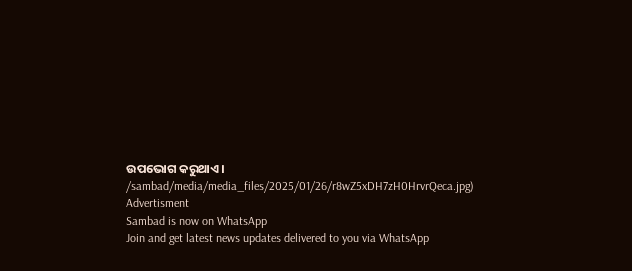ଉପଭୋଗ କରୁଥାଏ।
/sambad/media/media_files/2025/01/26/r8wZ5xDH7zH0HrvrQeca.jpg)
Advertisment
Sambad is now on WhatsApp
Join and get latest news updates delivered to you via WhatsApp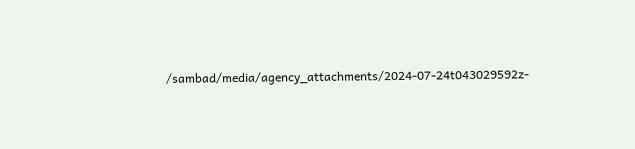/sambad/media/agency_attachments/2024-07-24t043029592z-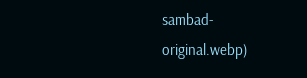sambad-original.webp)